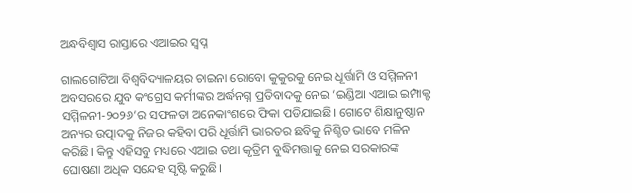ଅନ୍ଧବିଶ୍ୱାସ ରାସ୍ତାରେ ଏଆଇର ସ୍ବପ୍ନ

ଗାଲଗୋଟିଆ ବିଶ୍ବବିଦ୍ୟାଳୟର ଚାଇନା ରୋବୋ କୁକୁରକୁ ନେଇ ଧୂର୍ତ୍ତାମି ଓ ସମ୍ମିଳନୀ ଅବସରରେ ଯୁବ କଂଗ୍ରେସ କର୍ମୀଙ୍କର ଅର୍ଦ୍ଧନଗ୍ନ ପ୍ରତିବାଦକୁ ନେଇ ‘ଇଣ୍ଡିଆ ଏଆଇ ଇମ୍ପାକ୍ଟ ସମ୍ମିଳନୀ-୨୦୨୬’ର ସଫଳତା ଅନେକାଂଶରେ ଫିକା ପଡିଯାଇଛି। ଗୋଟେ ଶିକ୍ଷାନୁଷ୍ଠାନ ଅନ୍ୟର ଉତ୍ପାଦକୁ ନିଜର କହିବା ପରି ଧୂର୍ତ୍ତାମି ଭାରତର ଛବିକୁ ନିଶ୍ଚିତ ଭାବେ ମଳିନ କରିଛି। କିନ୍ତୁ ଏହିସବୁ ମଧ୍ୟରେ ଏଆଇ ତଥା କୃତ୍ରିମ ବୁଦ୍ଧିମତ୍ତାକୁ ନେଇ ସରକାରଙ୍କ ଘୋଷଣା ଅଧିକ ସନ୍ଦେହ ସୃଷ୍ଟି କରୁଛି।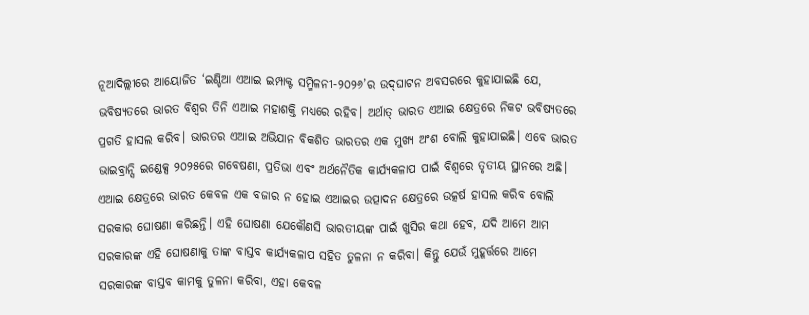ନୂଆଦିଲ୍ଲୀରେ ଆୟୋଜିତ ‘ଇଣ୍ଡିଆ ଏଆଇ ଇମ୍ପାକ୍ଟ ସମ୍ମିଳନୀ-୨୦୨୬’ର ଉଦ୍‌ଘାଟନ ଅବସରରେ କୁହାଯାଇଛି ଯେ, ଭବିଷ୍ୟତରେ ଭାରତ ବିଶ୍ୱର ତିନି ଏଆଇ ମହାଶକ୍ତି ମଧ୍ୟରେ ରହିବ। ଅର୍ଥାତ୍‌ ଭାରତ ଏଆଇ କ୍ଷେତ୍ରରେ ନିକଟ ଭବିଷ୍ୟତରେ ପ୍ରଗତି ହାସଲ କରିବ। ଭାରତର ଏଆଇ ଅଭିଯାନ ବିକଶିତ ଭାରତର ଏକ ମୁଖ୍ୟ ଅଂଶ ବୋଲି କୁହାଯାଇଛି। ଏବେ ଭାରତ ଭାଇବ୍ରାନ୍ସି ଇଣ୍ଡେକ୍ସ ୨୦୨୫ରେ ଗବେଷଣା, ପ୍ରତିଭା ଏବଂ ଅର୍ଥନୈତିକ କାର୍ଯ୍ୟକଳାପ ପାଇଁ ବିଶ୍ୱରେ ତୃତୀୟ ସ୍ଥାନରେ ଅଛି। ଏଆଇ କ୍ଷେତ୍ରରେ ଭାରତ କେବଳ ଏକ ବଜାର ନ ହୋଇ ଏଆଇର ଉତ୍ପାଦନ କ୍ଷେତ୍ରରେ ଉତ୍କର୍ଷ ହାସଲ କରିବ ବୋଲି ସରକାର ଘୋଷଣା କରିଛନ୍ତି। ଏହି ଘୋଷଣା ଯେକୌଣସି ଭାରତୀୟଙ୍କ ପାଇଁ ଖୁସିର କଥା ହେବ, ଯଦି ଆମେ ଆମ ସରକାରଙ୍କ ଏହି ଘୋଷଣାକୁ ତାଙ୍କ ବାସ୍ତବ କାର୍ଯ୍ୟକଳାପ ସହିତ ତୁଳନା ନ କରିବା। କିନ୍ତୁ ଯେଉଁ ମୁହୂର୍ତ୍ତରେ ଆମେ ସରକାରଙ୍କ ବାସ୍ତବ କାମକୁ ତୁଳନା କରିବା, ଏହା କେବଳ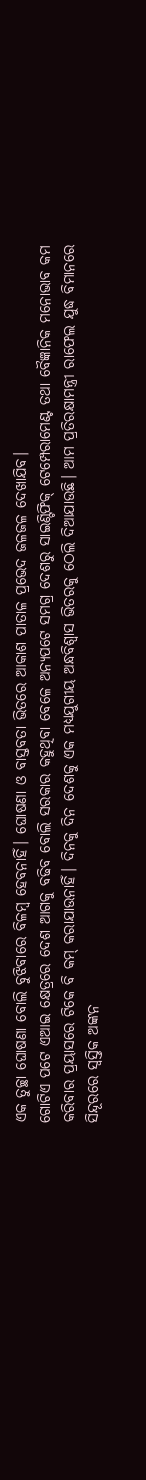ଏକ ତୁଚ୍ଛା ଘୋଷଣା ବୋଲି ବୁଝିବାରେ ବିଳମ୍ବ ହେବନାହିଁ। ଘୋଷଣା ଓ ବାସ୍ତବତା ଭିତରେ ଆକାଶ ପାତାଳ ପ୍ରଭେଦ ଜଳଜଳ ଦେଖାଯିବ।
ଗୋଟିଏ ପଟେ ଏଆଇ କ୍ଷେତ୍ରରେ ଦେଶ ଆଗକୁ ବଢିବ ବୋଲି ସରକାର କହୁଥିବା ବେଳେ ଅନ୍ୟପଟେ ସମଗ୍ର ଦେଶରୁ ସାଇଣ୍ଟିଫିକ୍‌ ଟେମ୍ପେରାମେଣ୍ଟ ତଥା ବୈଜ୍ଞାନିକ ମନୋଭାବ କମ କରିବାର ପ୍ରୟାସରେ ଟିକେ ବି କମ୍‌ କରାଯାଉନାହିଁ। ଦିନକୁ ଦିନ ଦେଶକୁ ଏକ ମଧ୍ୟଯୁଗୀୟ ଅନ୍ଧବିଶ୍ୱାସ ଭିତରକୁ ଠେଲି ଦିଆଯାଉଛି। ଆମ ପ୍ରତିରକ୍ଷାମନ୍ତ୍ରୀ ରାଫେଲ ଯୁଦ୍ଧ ବିମାନରେ ସିନ୍ଦୂରରେ ସ୍ବସ୍ତିକ ଅଙ୍କନ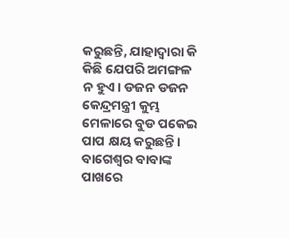କରୁଛନ୍ତି, ଯାହାଦ୍ୱାରା କି କିଛି ଯେପରି ଅମଙ୍ଗଳ ନ ହୁଏ। ଡଜନ ଡଜନ କେନ୍ଦ୍ରମନ୍ତ୍ରୀ କୁମ୍ଭ ମେଳାରେ ବୁଡ ପକେଇ ପାପ କ୍ଷୟ କରୁଛନ୍ତି। ବାଗେଶ୍ୱର ବାବାଙ୍କ ପାଖରେ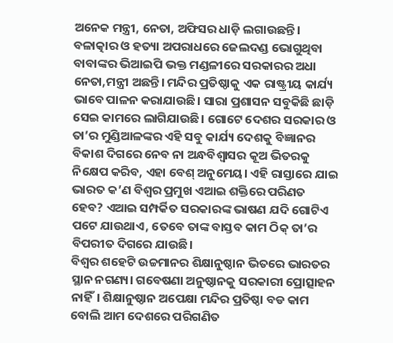ଅନେକ ମନ୍ତ୍ରୀ, ନେତା, ଅଫିସର ଧାଡ଼ି ଲଗାଉଛନ୍ତି। ବଳାତ୍କାର ଓ ହତ୍ୟା ଅପରାଧରେ ଜେଲଦଣ୍ଡ ଭୋଗୁଥିବା ବାବାଙ୍କର ଭିଆଇପି ଭକ୍ତ ମଣ୍ଡଳୀରେ ସରକାରର ଅଧା ନେତା,ମନ୍ତ୍ରୀ ଅଛନ୍ତି। ମନ୍ଦିର ପ୍ରତିଷ୍ଠାକୁ ଏକ ରାଷ୍ଟ୍ରୀୟ କାର୍ଯ୍ୟ ଭାବେ ପାଳନ କରାଯାଉଛି। ସାରା ପ୍ରଶାସନ ସବୁକିଛି ଛାଡ଼ି ସେଇ କାମରେ ଲାଗିଯାଉଛି। ଗୋଟେ ଦେଶର ସରକାର ଓ ତା’ର ମୁଣ୍ଡିଆଳଙ୍କର ଏହି ସବୁ କାର୍ଯ୍ୟ ଦେଶକୁ ବିଜ୍ଞାନର ବିକାଶ ଦିଗରେ ନେବ ନା ଅନ୍ଧବିଶ୍ୱାସର କୂଅ ଭିତରକୁ ନିକ୍ଷେପ କରିବ, ଏହା ବେଶ୍‌ ଅନୁମେୟ। ଏହି ରାସ୍ତାରେ ଯାଇ ଭାରତ କ’ଣ ବିଶ୍ୱର ପ୍ରମୁଖ ଏଆଇ ଶକ୍ତିରେ ପରିଣତ ହେବ? ଏଆଇ ସମ୍ପର୍କିତ ସରକାରଙ୍କ ଭାଷଣ ଯଦି ଗୋଟିଏ ପଟେ ଯାଉଥାଏ, ତେବେ ତାଙ୍କ ବାସ୍ତବ କାମ ଠିକ୍‌ ତା’ର ବିପରୀତ ଦିଗରେ ଯାଉଛି।
ବିଶ୍ବର ଶହେଟି ଉଚ୍ଚମାନର ଶିକ୍ଷାନୁଷ୍ଠାନ ଭିତରେ ଭାରତର ସ୍ଥାନ ନଗଣ୍ୟ। ଗବେଷଣା ଅନୁଷ୍ଠାନକୁ ସରକାରୀ ପ୍ରୋତ୍ସାହନ ନାହିଁ। ଶିକ୍ଷାନୁଷ୍ଠାନ ଅପେକ୍ଷା ମନ୍ଦିର ପ୍ରତିଷ୍ଠା ବଡ କାମ ବୋଲି ଆମ ଦେଶରେ ପରିଗଣିତ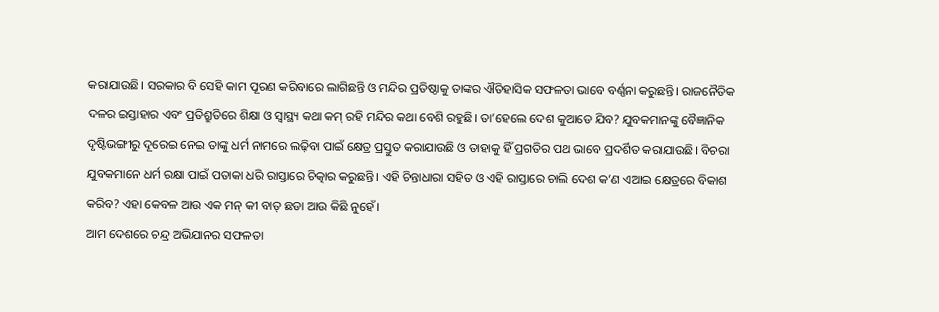କରାଯାଉଛି। ସରକାର ବି ସେହି କାମ ପୂରଣ କରିବାରେ ଲାଗିଛନ୍ତି ଓ ମନ୍ଦିର ପ୍ରତିଷ୍ଠାକୁ ତାଙ୍କର ଐତିହାସିକ ସଫଳତା ଭାବେ ବର୍ଣ୍ଣନା କରୁଛନ୍ତି। ରାଜନୈତିକ ଦଳର ଇସ୍ତାହାର ଏବଂ ପ୍ରତିଶ୍ରୁତିରେ ଶିକ୍ଷା ଓ ସ୍ବାସ୍ଥ୍ୟ କଥା କମ୍‌ ରହି ମନ୍ଦିର କଥା ବେଶି ରହୁଛି। ତା’ହେଲେ ଦେଶ କୁଆଡେ ଯିବ? ଯୁବକମାନଙ୍କୁ ବୈଜ୍ଞାନିକ ଦୃଷ୍ଟିଭଙ୍ଗୀରୁ ଦୂରେଇ ନେଇ ତାଙ୍କୁ ଧର୍ମ ନାମରେ ଲଢ଼ିବା ପାଇଁ କ୍ଷେତ୍ର ପ୍ରସ୍ତୁତ କରାଯାଉଛି ଓ ତାହାକୁ ହିଁ ପ୍ରଗତିର ପଥ ଭାବେ ପ୍ରଦର୍ଶିତ କରାଯାଉଛି। ବିଚରା ଯୁବକମାନେ ଧର୍ମ ରକ୍ଷା ପାଇଁ ପତାକା ଧରି ରାସ୍ତାରେ ଚିତ୍କାର କରୁଛନ୍ତି। ଏହି ଚିନ୍ତାଧାରା ସହିତ ଓ ଏହି ରାସ୍ତାରେ ଚାଲି ଦେଶ କ’ଣ ଏଆଇ କ୍ଷେତ୍ରରେ ବିକାଶ କରିବ? ଏହା କେବଳ ଆଉ ଏକ ମନ୍‌ କୀ ବାତ୍‌ ଛଡା ଆଉ କିଛି ନୁହେଁ।
ଆମ ଦେଶରେ ଚନ୍ଦ୍ର ଅଭିଯାନର ସଫଳତା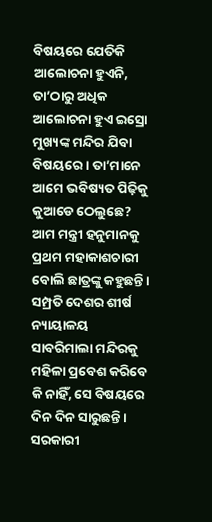ବିଷୟରେ ଯେତିକି ଆଲୋଚନା ହୁଏନି, ତା’ଠାରୁ ଅଧିକ ଆଲୋଚନା ହୁଏ ଇସ୍ରୋ ମୁଖ୍ୟଙ୍କ ମନ୍ଦିର ଯିବା ବିଷୟରେ। ତା’ମାନେ ଆମେ ଭବିଷ୍ୟତ ପିଢ଼ିକୁ କୁଆଡେ ଠେଲୁଛେ? ଆମ ମନ୍ତ୍ରୀ ହନୁମାନକୁ ପ୍ରଥମ ମହାକାଶଚାରୀ ବୋଲି ଛାତ୍ରଙ୍କୁ କହୁଛନ୍ତି। ସମ୍ପ୍ରତି ଦେଶର ଶୀର୍ଷ ନ୍ୟାୟାଳୟ ସାବରିମାଲା ମନ୍ଦିରକୁ ମହିଳା ପ୍ରବେଶ କରିବେ କି ନାହିଁ, ସେ ବିଷୟରେ ଦିନ ଦିନ ସାରୁଛନ୍ତି। ସରକାରୀ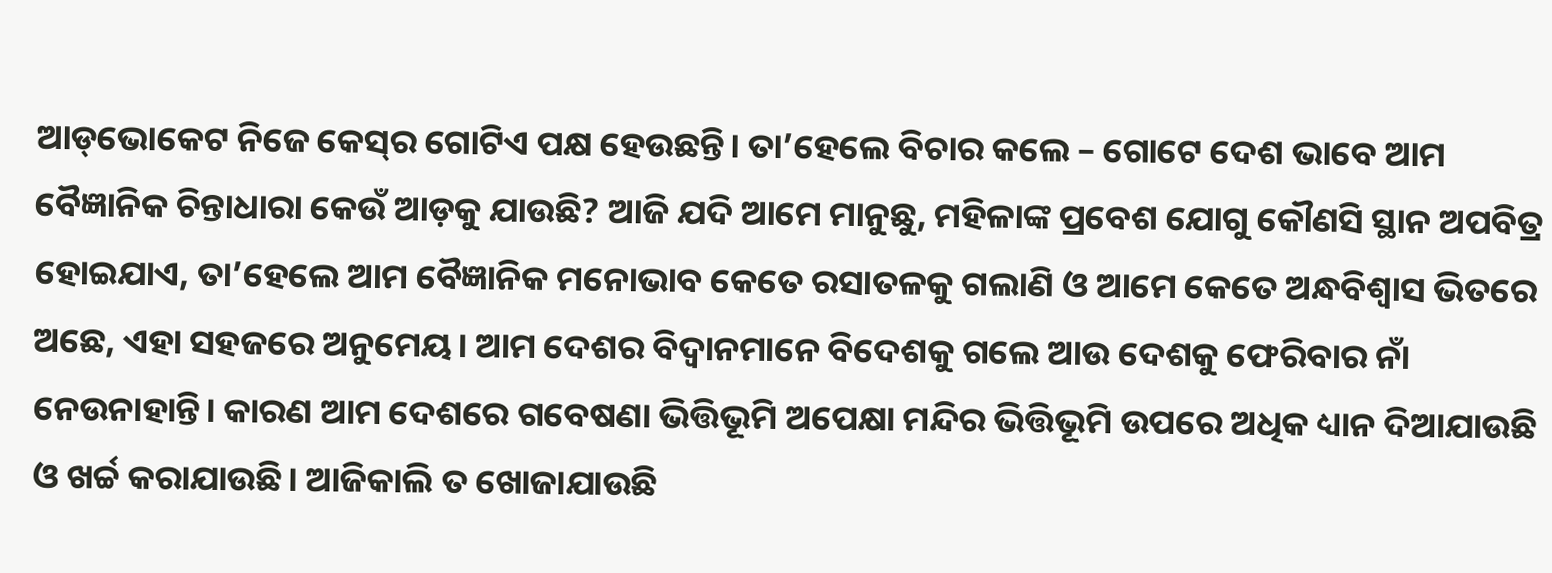ଆଡ୍‌ଭୋକେଟ ନିଜେ କେସ୍‌ର ଗୋଟିଏ ପକ୍ଷ ହେଉଛନ୍ତି। ତା’ହେଲେ ବିଚାର କଲେ – ଗୋଟେ ଦେଶ ଭାବେ ଆମ ବୈଜ୍ଞାନିକ ଚିନ୍ତାଧାରା କେଉଁ ଆଡ଼କୁ ଯାଉଛି? ଆଜି ଯଦି ଆମେ ମାନୁଛୁ, ମହିଳାଙ୍କ ପ୍ରବେଶ ଯୋଗୁ କୌଣସି ସ୍ଥାନ ଅପବିତ୍ର ହୋଇଯାଏ, ତା’ହେଲେ ଆମ ବୈଜ୍ଞାନିକ ମନୋଭାବ କେତେ ରସାତଳକୁ ଗଲାଣି ଓ ଆମେ କେତେ ଅନ୍ଧବିଶ୍ୱାସ ଭିତରେ ଅଛେ, ଏହା ସହଜରେ ଅନୁମେୟ। ଆମ ଦେଶର ବିଦ୍ୱାନମାନେ ବିଦେଶକୁ ଗଲେ ଆଉ ଦେଶକୁ ଫେରିବାର ନାଁ ନେଉନାହାନ୍ତି। କାରଣ ଆମ ଦେଶରେ ଗବେଷଣା ଭିତ୍ତିଭୂମି ଅପେକ୍ଷା ମନ୍ଦିର ଭିତ୍ତିଭୂମି ଉପରେ ଅଧିକ ଧ୍ୟାନ ଦିଆଯାଉଛି ଓ ଖର୍ଚ୍ଚ କରାଯାଉଛି। ଆଜିକାଲି ତ ଖୋଜାଯାଉଛି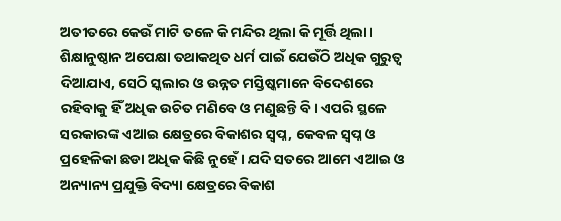ଅତୀତରେ କେଉଁ ମାଟି ତଳେ କି ମନ୍ଦିର ଥିଲା କି ମୂର୍ତ୍ତି ଥିଲା। ଶିକ୍ଷାନୁଷ୍ଠାନ ଅପେକ୍ଷା ତଥାକଥିତ ଧର୍ମ ପାଇଁ ଯେଉଁଠି ଅଧିକ ଗୁରୁତ୍ୱ ଦିଆଯାଏ, ସେଠି ସ୍କଲାର ଓ ଉନ୍ନତ ମସ୍ତିଷ୍କମାନେ ବିଦେଶରେ ରହିବାକୁ ହିଁ ଅଧିକ ଉଚିତ ମଣିବେ ଓ ମଣୁଛନ୍ତି ବି। ଏପରି ସ୍ଥଳେ ସରକାରଙ୍କ ଏଆଇ କ୍ଷେତ୍ରରେ ବିକାଶର ସ୍ବପ୍ନ, କେବଳ ସ୍ବପ୍ନ ଓ ପ୍ରହେଳିକା ଛଡା ଅଧିକ କିଛି ନୁହେଁ। ଯଦି ସତରେ ଆମେ ଏଆଇ ଓ ଅନ୍ୟାନ୍ୟ ପ୍ରଯୁକ୍ତି ବିଦ୍ୟା କ୍ଷେତ୍ରରେ ବିକାଶ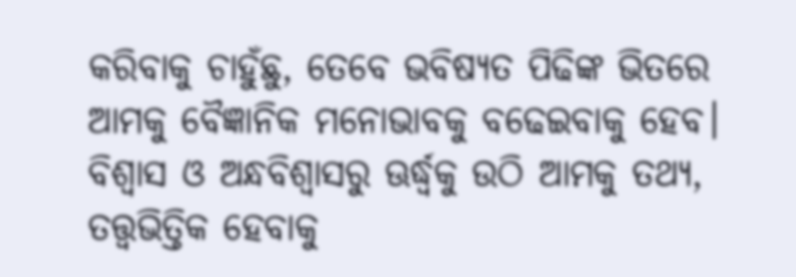କରିବାକୁ ଚାହୁଁଛୁ, ତେବେ ଭବିଷ୍ୟତ ପିଢିଙ୍କ ଭିତରେ ଆମକୁ ବୈଜ୍ଞାନିକ ମନୋଭାବକୁ ବଢେଇବାକୁ ହେବ। ବିଶ୍ବାସ ଓ ଅନ୍ଧବିଶ୍ବାସରୁ ଊର୍ଦ୍ଧ୍ୱକୁ ଉଠି ଆମକୁ ତଥ୍ୟ, ତତ୍ତ୍ୱଭିତ୍ତିକ ହେବାକୁ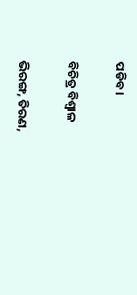ପଡିବ।

ବିଚିତ୍ର ବିଶ୍ବାଳ

ଭିରଙ୍ଗ, ତିରଣ,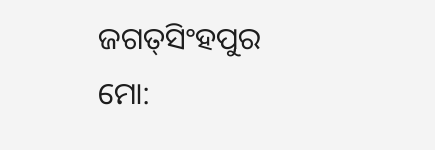ଜଗତ୍‌ସିଂହପୁର
ମୋ: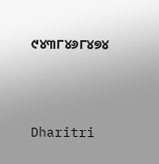୯୪୩୮୪୬୮୪୭୪



Dharitri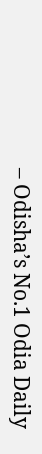– Odisha’s No.1 Odia Daily